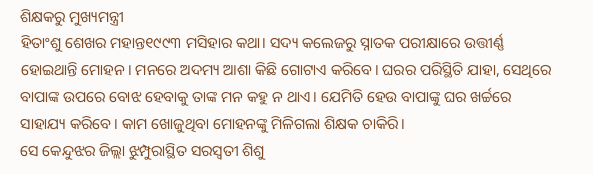ଶିକ୍ଷକରୁ ମୁଖ୍ୟମନ୍ତ୍ରୀ
ହିତାଂଶୁ ଶେଖର ମହାନ୍ତ୧୯୯୩ ମସିହାର କଥା। ସଦ୍ୟ କଲେଜରୁ ସ୍ନାତକ ପରୀକ୍ଷାରେ ଉତ୍ତୀର୍ଣ୍ଣ ହୋଇଥାନ୍ତି ମୋହନ। ମନରେ ଅଦମ୍ୟ ଆଶା କିଛି ଗୋଟାଏ କରିବେ। ଘରର ପରିସ୍ଥିତି ଯାହା, ସେଥିରେ ବାପାଙ୍କ ଉପରେ ବୋଝ ହେବାକୁ ତାଙ୍କ ମନ କହୁ ନ ଥାଏ। ଯେମିତି ହେଉ ବାପାଙ୍କୁ ଘର ଖର୍ଚ୍ଚରେ ସାହାଯ୍ୟ କରିବେ। କାମ ଖୋଜୁଥିବା ମୋହନଙ୍କୁ ମିଳିଗଲା ଶିକ୍ଷକ ଚାକିରି।
ସେ କେନ୍ଦୁଝର ଜିଲ୍ଲା ଝୁମ୍ପୁରାସ୍ଥିତ ସରସ୍ୱତୀ ଶିଶୁ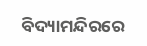ବିଦ୍ୟାମନ୍ଦିରରେ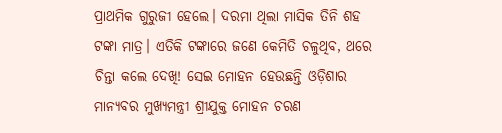ପ୍ରାଥମିକ ଗୁରୁଜୀ ହେଲେ। ଦରମା ଥିଲା ମାସିକ ତିନି ଶହ ଟଙ୍କା ମାତ୍ର। ଏତିକି ଟଙ୍କାରେ ଜଣେ କେମିତି ଚଳୁଥିବ, ଥରେ ଚିନ୍ତା କଲେ ଦେଖି! ସେଇ ମୋହନ ହେଉଛନ୍ତି ଓଡ଼ିଶାର ମାନ୍ୟବର ମୁଖ୍ୟମନ୍ତ୍ରୀ ଶ୍ରୀଯୁକ୍ତ ମୋହନ ଚରଣ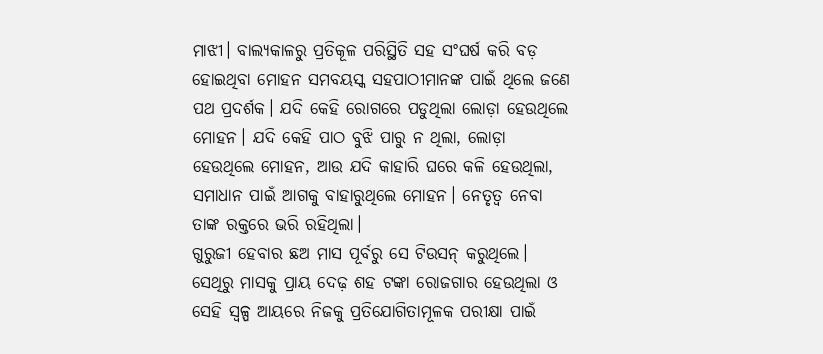ମାଝୀ। ବାଲ୍ୟକାଳରୁ ପ୍ରତିକୂଳ ପରିସ୍ଥିତି ସହ ସଂଘର୍ଷ କରି ବଡ଼ ହୋଇଥିବା ମୋହନ ସମବୟସ୍କ ସହପାଠୀମାନଙ୍କ ପାଇଁ ଥିଲେ ଜଣେ ପଥ ପ୍ରଦର୍ଶକ। ଯଦି କେହି ରୋଗରେ ପଡୁଥିଲା ଲୋଡ଼ା ହେଉଥିଲେ ମୋହନ। ଯଦି କେହି ପାଠ ବୁଝି ପାରୁ ନ ଥିଲା, ଲୋଡ଼ା ହେଉଥିଲେ ମୋହନ, ଆଉ ଯଦି କାହାରି ଘରେ କଳି ହେଉଥିଲା, ସମାଧାନ ପାଇଁ ଆଗକୁ ବାହାରୁଥିଲେ ମୋହନ। ନେତୃତ୍ୱ ନେବା ତାଙ୍କ ରକ୍ତରେ ଭରି ରହିଥିଲା।
ଗୁରୁଜୀ ହେବାର ଛଅ ମାସ ପୂର୍ବରୁ ସେ ଟିଉସନ୍ କରୁଥିଲେ। ସେଥିରୁ ମାସକୁ ପ୍ରାୟ ଦେଢ଼ ଶହ ଟଙ୍କା ରୋଜଗାର ହେଉଥିଲା ଓ ସେହି ସ୍ୱଳ୍ପ ଆୟରେ ନିଜକୁ ପ୍ରତିଯୋଗିତାମୂଳକ ପରୀକ୍ଷା ପାଇଁ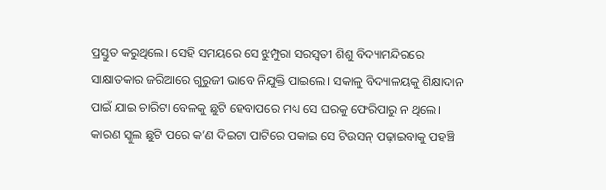ପ୍ରସ୍ତୁତ କରୁଥିଲେ। ସେହି ସମୟରେ ସେ ଝୁମ୍ପୁରା ସରସ୍ୱତୀ ଶିଶୁ ବିଦ୍ୟାମନ୍ଦିରରେ ସାକ୍ଷାତକାର ଜରିଆରେ ଗୁରୁଜୀ ଭାବେ ନିଯୁକ୍ତି ପାଇଲେ। ସକାଳୁ ବିଦ୍ୟାଳୟକୁ ଶିକ୍ଷାଦାନ ପାଇଁ ଯାଇ ଚାରିଟା ବେଳକୁ ଛୁଟି ହେବାପରେ ମଧ୍ୟ ସେ ଘରକୁ ଫେରିପାରୁ ନ ଥିଲେ। କାରଣ ସ୍କୁଲ ଛୁଟି ପରେ କ’ଣ ଦିଇଟା ପାଟିରେ ପକାଇ ସେ ଟିଉସନ୍ ପଢ଼ାଇବାକୁ ପହଞ୍ଚି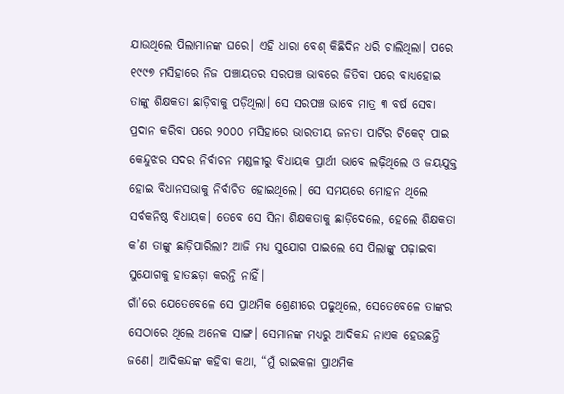ଯାଉଥିଲେ ପିଲାମାନଙ୍କ ଘରେ। ଏହି ଧାରା ବେଶ୍ କିଛିଦିନ ଧରି ଚାଲିଥିଲା। ପରେ ୧୯୯୭ ମସିହାରେ ନିଜ ପଞ୍ଚାୟତର ସରପଞ୍ଚ ଭାବରେ ଜିତିବା ପରେ ବାଧ୍ୟହୋଇ ତାଙ୍କୁ ଶିକ୍ଷକତା ଛାଡ଼ିବାକୁ ପଡ଼ିଥିଲା। ସେ ସରପଞ୍ଚ ଭାବେ ମାତ୍ର ୩ ବର୍ଷ ସେବା ପ୍ରଦାନ କରିବା ପରେ ୨୦୦୦ ମସିହାରେ ଭାରତୀୟ ଜନତା ପାର୍ଟିର ଟିକେଟ୍ ପାଇ କେନ୍ଦୁଝର ସଦର ନିର୍ବାଚନ ମଣ୍ଡଳୀରୁ ବିଧାୟକ ପ୍ରାର୍ଥୀ ଭାବେ ଲଢ଼ିଥିଲେ ଓ ଜୟଯୁକ୍ତ ହୋଇ ବିଧାନସଭାକୁ ନିର୍ବାଚିତ ହୋଇଥିଲେ। ସେ ସମୟରେ ମୋହନ ଥିଲେ ସର୍ବକନିଷ୍ଠ ବିଧାୟକ। ତେବେ ସେ ସିନା ଶିକ୍ଷକତାକୁ ଛାଡ଼ିଦେଲେ, ହେଲେ ଶିକ୍ଷକତା କ’ଣ ତାଙ୍କୁ ଛାଡ଼ିପାରିଲା? ଆଜି ମଧ୍ୟ ସୁଯୋଗ ପାଇଲେ ସେ ପିଲାଙ୍କୁ ପଢ଼ାଇବା ସୁଯୋଗକୁ ହାତଛଡ଼ା କରନ୍ତି ନାହିଁ।
ଗାଁ’ରେ ଯେତେବେଳେ ସେ ପ୍ରାଥମିକ ଶ୍ରେଣୀରେ ପଢୁଥିଲେ, ସେତେବେଳେ ତାଙ୍କର ସେଠାରେ ଥିଲେ ଅନେକ ସାଙ୍ଗ। ସେମାନଙ୍କ ମଧ୍ୟରୁ ଆଦିକନ୍ଦ ନାଏକ ହେଉଛନ୍ତି ଜଣେ। ଆଦିକନ୍ଦଙ୍କ କହିବା କଥା, “ମୁଁ ରାଇକଳା ପ୍ରାଥମିକ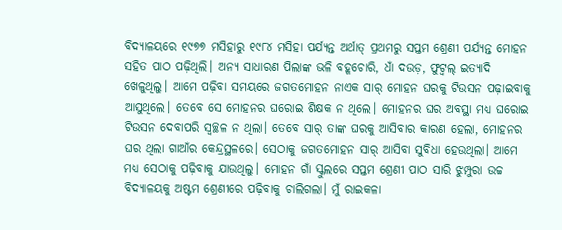ବିଦ୍ୟାଳୟରେ ୧୯୭୭ ମସିହାରୁ ୧୯୮୪ ମସିହା ପର୍ଯ୍ୟନ୍ତ ଅର୍ଥାତ୍ ପ୍ରଥମରୁ ସପ୍ତମ ଶ୍ରେଣୀ ପର୍ଯ୍ୟନ୍ତ ମୋହନ ସହିତ ପାଠ ପଢ଼ିଥିଲି। ଅନ୍ୟ ସାଧାରଣ ପିଲାଙ୍କ ଭଳି ବହୂଚୋରି, ଧାଁ ଦଉଡ଼, ଫୁଟ୍ବଲ୍ ଇତ୍ୟାଦି ଖେଳୁଥିଲୁ। ଆମେ ପଢ଼ିବା ସମୟରେ ଜଗତମୋହନ ନାଏକ ସାର୍ ମୋହନ ଘରକୁ ଟିଉସନ ପଢ଼ାଇବାକୁ ଆସୁଥିଲେ। ତେବେ ସେ ମୋହନର ଘରୋଇ ଶିକ୍ଷକ ନ ଥିଲେ। ମୋହନର ଘର ଅବସ୍ଥା ମଧ୍ୟ ଘରୋଇ ଟିଉସନ ଦେବାପରି ସ୍ୱଚ୍ଛଳ ନ ଥିଲା। ତେବେ ସାର୍ ତାଙ୍କ ଘରକୁ ଆସିବାର କାରଣ ହେଲା, ମୋହନର ଘର ଥିଲା ଗାଆଁର କେନ୍ଦ୍ରସ୍ଥଳରେ। ସେଠାକୁ ଜଗତମୋହନ ସାର୍ ଆସିବା ସୁବିଧା ହେଉଥିଲା। ଆମେ ମଧ୍ୟ ସେଠାକୁ ପଢ଼ିବାକୁ ଯାଉଥିଲୁ। ମୋହନ ଗାଁ ସ୍କୁଲରେ ସପ୍ତମ ଶ୍ରେଣୀ ପାଠ ସାରି ଝୁମ୍ପୁରା ଉଚ୍ଚ ବିଦ୍ୟାଳୟକୁ ଅଷ୍ଟମ ଶ୍ରେଣୀରେ ପଢ଼ିବାକୁ ଚାଲିଗଲା। ମୁଁ ରାଇକଳା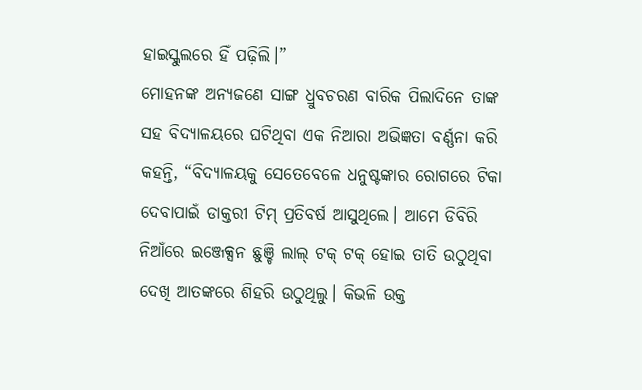ହାଇସ୍କୁଲରେ ହିଁ ପଢ଼ିଲି।”
ମୋହନଙ୍କ ଅନ୍ୟଜଣେ ସାଙ୍ଗ ଧ୍ରୁବଚରଣ ବାରିକ ପିଲାଦିନେ ତାଙ୍କ ସହ ବିଦ୍ୟାଳୟରେ ଘଟିଥିବା ଏକ ନିଆରା ଅଭିଜ୍ଞତା ବର୍ଣ୍ଣନା କରି କହନ୍ତି, “ବିଦ୍ୟାଳୟକୁ ସେତେବେଳେ ଧନୁଷ୍ଟଙ୍କାର ରୋଗରେ ଟିକା ଦେବାପାଇଁ ଡାକ୍ତରୀ ଟିମ୍ ପ୍ରତିବର୍ଷ ଆସୁଥିଲେ। ଆମେ ଡିବିରି ନିଆଁରେ ଇଞ୍ଜେକ୍ସନ ଛୁଞ୍ଚି ଲାଲ୍ ଟକ୍ ଟକ୍ ହୋଇ ତାତି ଉଠୁଥିବା ଦେଖି ଆତଙ୍କରେ ଶିହରି ଉଠୁଥିଲୁ। କିଭଳି ଉକ୍ତ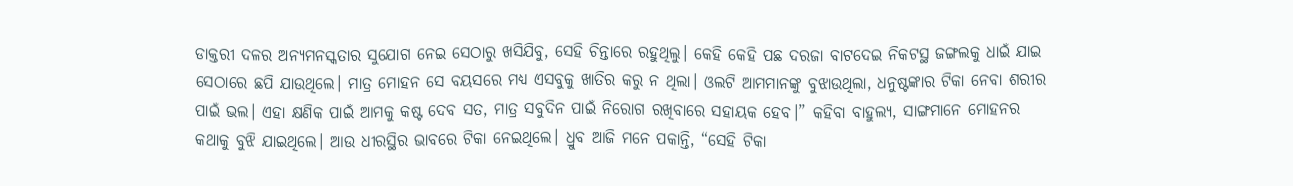ଡାକ୍ତରୀ ଦଳର ଅନ୍ୟମନସ୍କତାର ସୁଯୋଗ ନେଇ ସେଠାରୁ ଖସିଯିବୁ, ସେହି ଚିନ୍ତାରେ ରହୁଥିଲୁ। କେହି କେହି ପଛ ଦରଜା ବାଟଦେଇ ନିକଟସ୍ଥ ଜଙ୍ଗଲକୁ ଧାଇଁ ଯାଇ ସେଠାରେ ଛପି ଯାଉଥିଲେ। ମାତ୍ର ମୋହନ ସେ ବୟସରେ ମଧ୍ୟ ଏସବୁକୁ ଖାତିର କରୁ ନ ଥିଲା। ଓଲଟି ଆମମାନଙ୍କୁ ବୁଝାଉଥିଲା, ଧନୁଷ୍ଟଙ୍କାର ଟିକା ନେବା ଶରୀର ପାଇଁ ଭଲ। ଏହା କ୍ଷଣିକ ପାଇଁ ଆମକୁ କଷ୍ଟ ଦେବ ସତ, ମାତ୍ର ସବୁଦିନ ପାଇଁ ନିରୋଗ ରଖିବାରେ ସହାୟକ ହେବ।” କହିବା ବାହୁଲ୍ୟ, ସାଙ୍ଗମାନେ ମୋହନର କଥାକୁ ବୁଝି ଯାଇଥିଲେ। ଆଉ ଧୀରସ୍ଥିର ଭାବରେ ଟିକା ନେଇଥିଲେ। ଧ୍ରୁବ ଆଜି ମନେ ପକାନ୍ତି, “ସେହି ଟିକା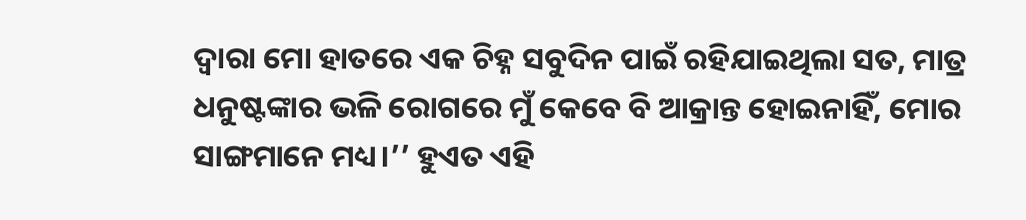ଦ୍ୱାରା ମୋ ହାତରେ ଏକ ଚିହ୍ନ ସବୁଦିନ ପାଇଁ ରହିଯାଇଥିଲା ସତ, ମାତ୍ର ଧନୁଷ୍ଟଙ୍କାର ଭଳି ରୋଗରେ ମୁଁ କେବେ ବି ଆକ୍ରାନ୍ତ ହୋଇନାହିଁ, ମୋର ସାଙ୍ଗମାନେ ମଧ୍ୟ।’’ ହୁଏତ ଏହି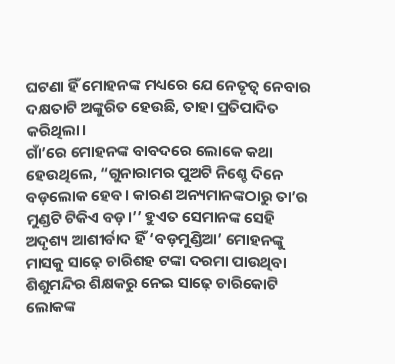ଘଟଣା ହିଁ ମୋହନଙ୍କ ମଧ୍ୟରେ ଯେ ନେତୃତ୍ୱ ନେବାର ଦକ୍ଷତାଟି ଅଙ୍କୁରିତ ହେଉଛି, ତାହା ପ୍ରତିପାଦିତ କରିଥିଲା।
ଗାଁ’ରେ ମୋହନଙ୍କ ବାବଦରେ ଲୋକେ କଥା ହେଉଥିଲେ, “ଗୁନାରାମର ପୁଅଟି ନିଶ୍ଚେ ଦିନେ ବଡ଼ଲୋକ ହେବ। କାରଣ ଅନ୍ୟମାନଙ୍କଠାରୁ ତା’ର ମୁଣ୍ଡଟି ଟିକିଏ ବଡ଼।’’ ହୁଏତ ସେମାନଙ୍କ ସେହି ଅଦୃଶ୍ୟ ଆଶୀର୍ବାଦ ହିଁ ‘ବଡ଼ମୁଣ୍ଡିଆ’ ମୋହନଙ୍କୁ ମାସକୁ ସାଢ଼େ ଚାରିଶହ ଟଙ୍କା ଦରମା ପାଉଥିବା ଶିଶୁମନ୍ଦିର ଶିକ୍ଷକରୁ ନେଇ ସାଢ଼େ ଚାରିକୋଟି ଲୋକଙ୍କ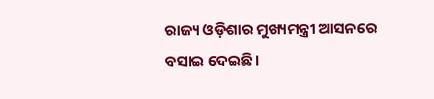ରାଜ୍ୟ ଓଡ଼ିଶାର ମୁଖ୍ୟମନ୍ତ୍ରୀ ଆସନରେ ବସାଇ ଦେଇଛି।